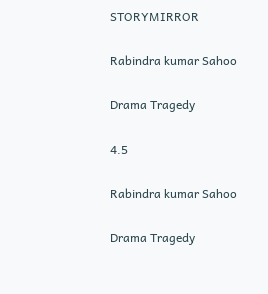STORYMIRROR

Rabindra kumar Sahoo

Drama Tragedy

4.5

Rabindra kumar Sahoo

Drama Tragedy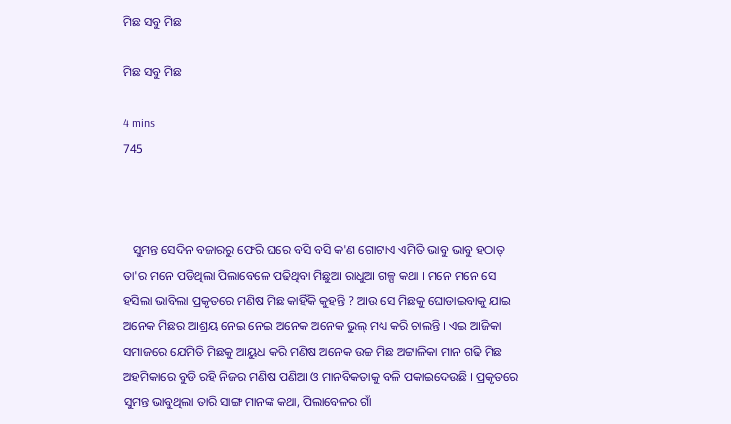ମିଛ ସବୁ ମିଛ

ମିଛ ସବୁ ମିଛ

4 mins
745



   ସୁମନ୍ତ ସେଦିନ ବଜାରରୁ ଫେରି ଘରେ ବସି ବସି କ'ଣ ଗୋଟାଏ ଏମିତି ଭାବୁ ଭାବୁ ହଠାତ୍ ତା'ର ମନେ ପଡିଥିଲା ପିଲାବେଳେ ପଢିଥିବା ମିଛୁଆ ରାଧୁଆ ଗଳ୍ପ କଥା । ମନେ ମନେ ସେ ହସିଲା ଭାବିଲା ପ୍ରକୃତରେ ମଣିଷ ମିଛ କାହିଁକି କୁହନ୍ତି ? ଆଉ ସେ ମିଛକୁ ଘୋଡାଇବାକୁ ଯାଇ ଅନେକ ମିଛର ଆଶ୍ରୟ ନେଇ ନେଇ ଅନେକ ଅନେକ ଭୁଲ୍ ମଧ୍ୟ କରି ଚାଲନ୍ତି । ଏଇ ଆଜିକା ସମାଜରେ ଯେମିତି ମିଛକୁ ଆୟୁଧ କରି ମଣିଷ ଅନେକ ଉଚ୍ଚ ମିଛ ଅଟ୍ଟାଳିକା ମାନ ଗଢି ମିଛ ଅହମିକାରେ ବୁଡି ରହି ନିଜର ମଣିଷ ପଣିଆ ଓ ମାନବିକତାକୁ ବଳି ପକାଇଦେଉଛି । ପ୍ରକୃତରେ ସୁମନ୍ତ ଭାବୁଥିଲା ତାରି ସାଙ୍ଗ ମାନଙ୍କ କଥା, ପିଲାବେଳର ଗାଁ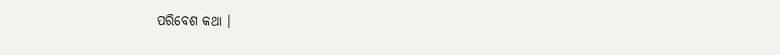ପରିବେଶ କଥା ।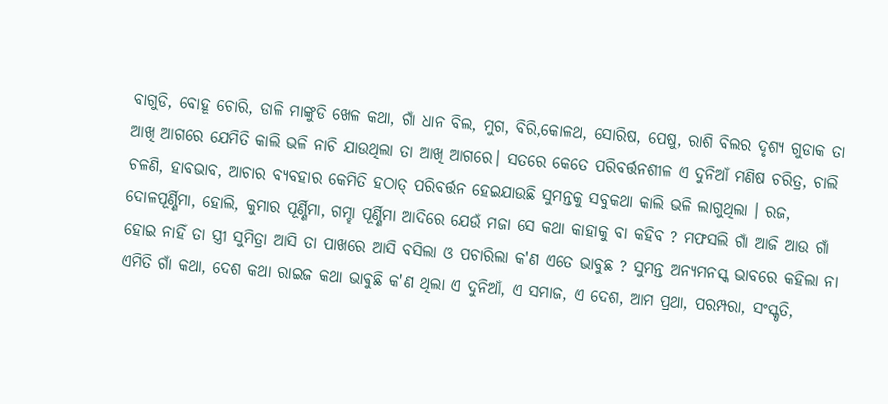ବାଗୁଡି, ବୋହୂ ଚୋରି, ଡାଳି ମାଙ୍କୁଡି ଖେଳ କଥା, ଗାଁ ଧାନ ବିଲ, ମୁଗ, ବିରି,କୋଳଥ, ସୋରିଷ, ପେଷୁ, ରାଶି ବିଲର ଦୃଶ୍ୟ ଗୁଡାକ ତା ଆଖି ଆଗରେ ଯେମିତି କାଲି ଭଳି ନାଚି ଯାଉଥିଲା ତା ଆଖି ଆଗରେ। ସତରେ କେତେ ପରିବର୍ତ୍ତନଶୀଳ ଏ ଦୁନିଆଁ ମଣିଷ ଚରିତ୍ର, ଚାଲି ଚଳଣି, ହାବଭାବ, ଆଚାର ବ୍ୟବହାର କେମିତି ହଠାତ୍ ପରିବର୍ତ୍ତନ ହେଇଯାଉଛି ସୁମନ୍ତକୁ ସବୁକଥା କାଲି ଭଳି ଲାଗୁଥିଲା । ରଜ, ଦୋଳପୂର୍ଣ୍ଣିମା, ହୋଲି, କୁମାର ପୂର୍ଣ୍ଣିମା, ଗମ୍ହା ପୂର୍ଣ୍ଣିମା ଆଦିରେ ଯେଉଁ ମଜା ସେ କଥା କାହାକୁ ବା କହିବ ? ମଫସଲି ଗାଁ ଆଜି ଆଉ ଗାଁ ହୋଇ ନାହିଁ ତା ସ୍ତ୍ରୀ ସୁମିତ୍ରା ଆସି ତା ପାଖରେ ଆସି ବସିଲା ଓ ପଚାରିଲା କ'ଣ ଏତେ ଭାବୁଛ ? ସୁମନ୍ତ ଅନ୍ୟମନସ୍କ ଭାବରେ କହିଲା ନା ଏମିତି ଗାଁ କଥା, ଦେଶ କଥା ରାଇଜ କଥା ଭାଵୁଛି କ'ଣ ଥିଲା ଏ ଦୁନିଆଁ, ଏ ସମାଜ, ଏ ଦେଶ, ଆମ ପ୍ରଥା, ପରମ୍ପରା, ସଂସ୍କୃତି,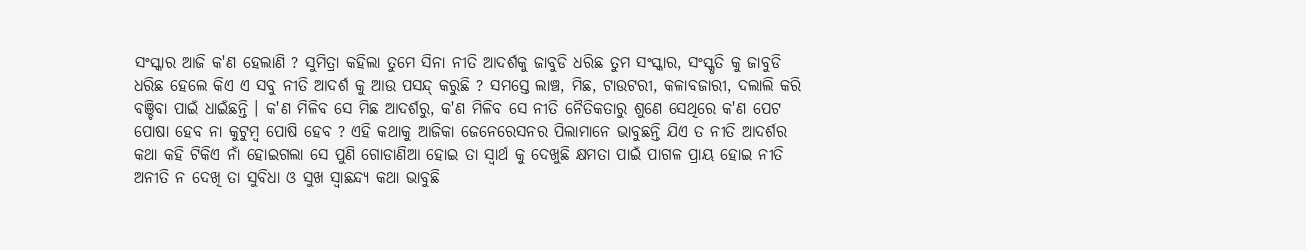ସଂସ୍କାର ଆଜି କ'ଣ ହେଲାଣି ? ସୁମିତ୍ରା କହିଲା ତୁମେ ସିନା ନୀତି ଆଦର୍ଶକୁ ଜାବୁଡି ଧରିଛ ତୁମ ସଂସ୍କାର, ସଂସ୍କୃତି କୁ ଜାବୁଡି ଧରିଛ ହେଲେ କିଏ ଏ ସବୁ ନୀତି ଆଦର୍ଶ‌‌‌ କୁ ଆଉ ପସନ୍ଦ୍ କରୁଛି ? ସମସ୍ତେ ଲାଞ୍ଚ, ମିଛ, ଟାଉଟରୀ, କଳାବଜାରୀ, ଦଲାଲି କରି ବଞ୍ଚିବା ପାଇଁ ଧାଇଁଛନ୍ତି । କ'ଣ ମିଳିବ ସେ ମିଛ ଆଦର୍ଶରୁ, କ'ଣ ମିଳିବ ସେ ନୀତି ନୈତିକତାରୁ ଶୁଣେ ସେଥିରେ କ'ଣ ପେଟ ପୋଷା ହେବ ନା କୁଟୁମ୍ବ ପୋଷି ହେବ ? ଏହି କଥାକୁ ଆଜିକା ଜେନେରେସନର ପିଲାମାନେ ଭାବୁଛନ୍ତି ଯିଏ ତ ନୀତି ଆଦର୍ଶର କଥା କହି ଟିକିଏ ନାଁ ହୋଇଗଲା ସେ ପୁଣି ଗୋଡାଣିଆ ହୋଇ ତା ସ୍ଵାର୍ଥ କୁ ଦେଖୁଛି କ୍ଷମତା ପାଇଁ ପାଗଳ ପ୍ରାୟ ହୋଇ ନୀତି ଅନୀତି ନ ଦେଖି ତା ସୁବିଧା ଓ ସୁଖ ସ୍ଵାଛନ୍ଦ୍ୟ କଥା ଭାବୁଛି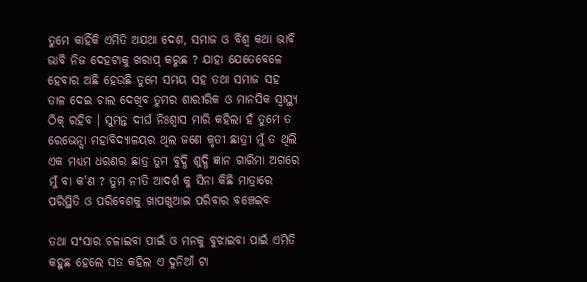ତୁମେ କାହିଁକି ଏମିତି ଅଯଥା ଦେଶ, ସମାଜ ଓ ବିଶ୍ଵ କଥା ଭାବି ଭାବି ନିଜ ଦେହଟାକୁ ଖରାପ୍ କରୁଛ ? ଯାହା ଯେତେବେଳେ ହେବାର ଅଛି ହେଉଛି ତୁମେ ସମୟ ସହ ତଥା ସମାଜ ସହ ତାଳ ଦେଇ ଚାଲ ଦେଖିବ ତୁମର ଶାରୀରିକ ଓ ମାନସିକ ସ୍ଵାସ୍ଥ୍ୟ ଠିକ୍ ରହିବ । ସୁମନ୍ତ ଦୀର୍ଘ ନିଃଶ୍ୱାସ ମାରି କହିଲା ହଁ ତୁମେ ତ ରେଭେନ୍ସା ମହାବିଦ୍ୟାଳୟର ଥିଲ ଜଣେ କୃତୀ ଛାତ୍ରୀ ମୁଁ ତ ଥିଲି ଏକ ମଧ୍ୟମ ଧରଣର ଛାତ୍ର ତୁମ ବୁଦ୍ଧି ଶୁଦ୍ଧି ଜ୍ଞାନ ଗାରିମା ଅଗରେ ମୁଁ ବା କ'ଣ ? ତୁମ ନୀତି ଆଦର୍ଶ କୁ ସିନା କିଛି ମାତ୍ରାରେ ପରିସ୍ଥିତି ଓ ପରିବେଶକୁ ଖାପଖୁଆଇ ପରିବାର ବଞ୍ଚେଇବ

ତଥା ସଂସାର ଚଳାଇବା ପାଇଁ ଓ ମନକୁ ବୁଝାଇବା ପାଇଁ ଏମିତି କହୁଛ ହେଲେ ସତ କହିଲ ଏ ଦୁନିଆଁ ଟା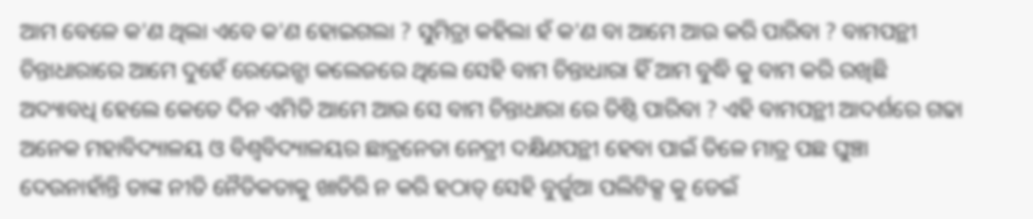ଆମ ବେଳେ କ'ଣ ଥିଲା ଏବେ କ'ଣ ହୋଇଗଲା ? ସୁମିତ୍ରା କହିଲା ହଁ କ'ଣ ବା ଆମେ ଆଉ କରି ପାରିବା ? ବାମପନ୍ଥୀ ଚିନ୍ତାଧାରାରେ ଆମେ ଦୁହେଁ ରେଭେନ୍ସା କଲେଜରେ ଥିଲେ ସେହି ବାମ ଚିନ୍ତାଧାରା ହିଁ ଆମ ବୁଦ୍ଧି କୁ ବାମ କରି ରଖିଛି ଅଦ୍ୟାବଧି ହେଲେ କେତେ ଦିନ ଏମିତି ଆମେ ଆଉ ସେ ବାମ ଚିନ୍ତାଧାରା ରେ ତିଷ୍ଠି ପାରିବା ? ଏହି ବାମପନ୍ଥୀ ଆଦର୍ଶରେ ଗଢା ଅନେକ ମହାବିଦ୍ୟାଳୟ ଓ ବିଶ୍ବବିଦ୍ୟାଳୟର ଛାତ୍ରନେତା ନେତ୍ରୀ ଦକ୍ଷିଣପନ୍ଥୀ ହେବା ପାଇଁ ତିଳେ ମାତ୍ର ପଛ ଘୁଞ୍ଚା ଦେଉନାହାଁନ୍ତି ତାଙ୍କ ନୀତି ନୈତିକତାକୁ ଖାତିରି ନ କରି ହଠାତ୍ ସେହି ବୁର୍ଜୁଆ ପଲିଟିକ୍ସ କୁ ଡେଇଁ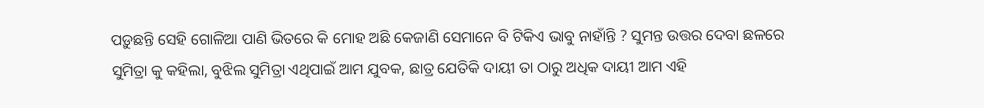ପଡ଼ୁଛନ୍ତି ସେହି ଗୋଳିଆ ପାଣି ଭିତରେ କି ମୋହ ଅଛି କେଜାଣି ସେମାନେ ବି ଟିକିଏ ଭାବୁ ନାହାଁନ୍ତି ? ସୁମନ୍ତ ଉତ୍ତର ଦେବା ଛଳରେ ସୁମିତ୍ରା କୁ କହିଲା, ବୁଝିଲ ସୁମିତ୍ରା ଏଥିପାଇଁ ଆମ ଯୁବକ, ଛାତ୍ର ଯେତିକି ଦାୟୀ ତା ଠାରୁ ଅଧିକ ଦାୟୀ ଆମ ଏହି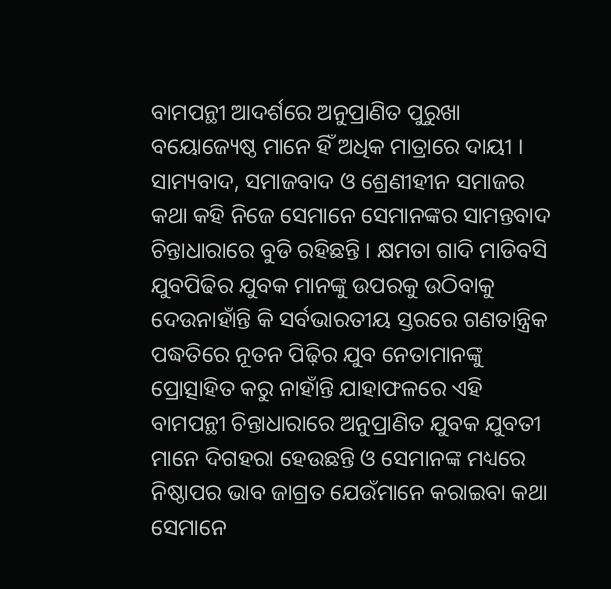ବାମପନ୍ଥୀ ଆଦର୍ଶରେ ଅନୁପ୍ରାଣିତ ପୁରୁଖା ବୟୋଜ୍ୟେଷ୍ଠ ମାନେ ହିଁ ଅଧିକ ମାତ୍ରାରେ ଦାୟୀ । ସାମ୍ୟବାଦ, ସମାଜବାଦ ଓ ଶ୍ରେଣୀହୀନ ସମାଜର କଥା କହି ନିଜେ ସେମାନେ ସେମାନଙ୍କର ସାମନ୍ତବାଦ ଚିନ୍ତାଧାରାରେ ବୁଡି ରହିଛନ୍ତି । କ୍ଷମତା ଗାଦି ମାଡିବସି ଯୁବପିଢିର ଯୁବକ ମାନଙ୍କୁ ଉପରକୁ ଉଠିବାକୁ ଦେଉନାହାଁନ୍ତି କି ସର୍ବଭାରତୀୟ ସ୍ତରରେ ଗଣତାନ୍ତ୍ରିକ ପଦ୍ଧତିରେ ନୂତନ ପିଢ଼ିର ଯୁବ ନେତାମାନଙ୍କୁ ପ୍ରୋତ୍ସାହିତ କରୁ ନାହାଁନ୍ତି ଯାହାଫଳରେ ଏହି ବାମପନ୍ଥୀ ଚିନ୍ତାଧାରାରେ ଅନୁପ୍ରାଣିତ ଯୁବକ ଯୁବତୀ ମାନେ ଦିଗହରା ହେଉଛନ୍ତି ଓ ସେମାନଙ୍କ ମଧ୍ୟରେ ନିଷ୍ଠାପର ଭାବ ଜାଗ୍ରତ ଯେଉଁମାନେ କରାଇବା କଥା ସେମାନେ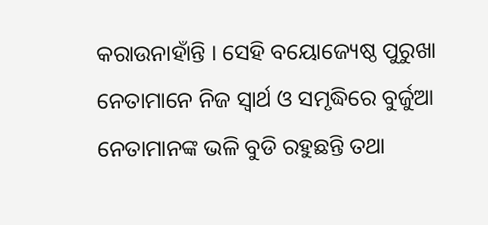କରାଉନାହାଁନ୍ତି । ସେହି ବୟୋଜ୍ୟେଷ୍ଠ ପୁରୁଖା ନେତାମାନେ ନିଜ ସ୍ବାର୍ଥ ଓ ସମୃଦ୍ଧିରେ ବୁର୍ଜୁଆ ନେତାମାନଙ୍କ ଭଳି ବୁଡି ରହୁଛନ୍ତି ତଥା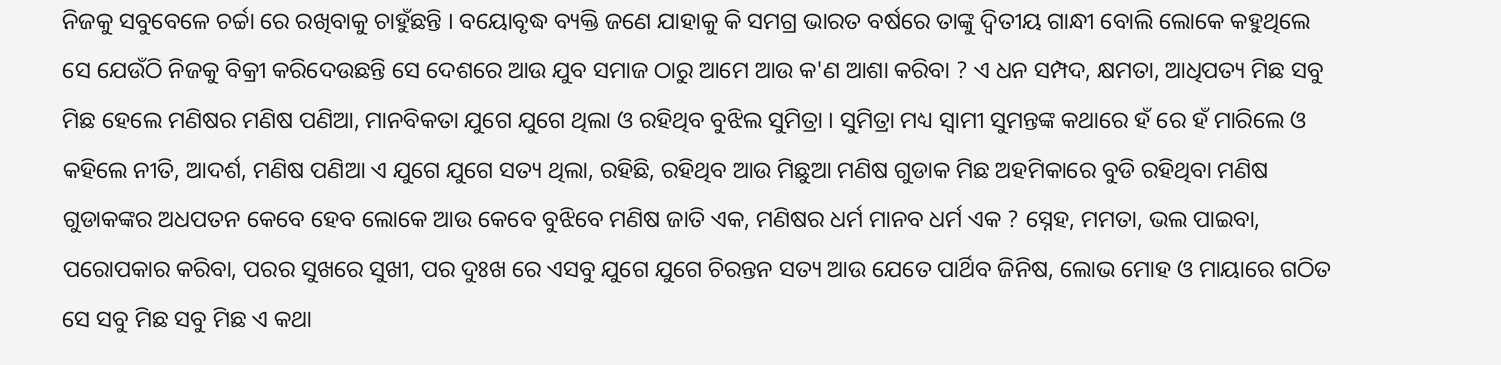ନିଜକୁ ସବୁବେଳେ ଚର୍ଚ୍ଚା ରେ ରଖିବାକୁ ଚାହୁଁଛନ୍ତି । ବୟୋବୃଦ୍ଧ ବ୍ୟକ୍ତି ଜଣେ ଯାହାକୁ କି ସମଗ୍ର ଭାରତ ବର୍ଷରେ ତାଙ୍କୁ ଦ୍ଵିତୀୟ ଗାନ୍ଧୀ ବୋଲି ଲୋକେ କହୁଥିଲେ ସେ ଯେଉଁଠି ନିଜକୁ ବିକ୍ରୀ କରିଦେଉଛନ୍ତି ସେ ଦେଶରେ ଆଉ ଯୁବ ସମାଜ ଠାରୁ ଆମେ ଆଉ କ'ଣ ଆଶା କରିବା ? ଏ ଧନ ସମ୍ପଦ, କ୍ଷମତା, ଆଧିପତ୍ୟ ମିଛ ସବୁ ମିଛ ହେଲେ ମଣିଷର ମଣିଷ ପଣିଆ, ମାନବିକତା ଯୁଗେ ଯୁଗେ ଥିଲା ଓ ରହିଥିବ ବୁଝିଲ ସୁମିତ୍ରା । ସୁମିତ୍ରା ମଧ୍ୟ ସ୍ଵାମୀ ସୁମନ୍ତଙ୍କ କଥାରେ ହଁ ରେ ହଁ ମାରିଲେ ଓ କହିଲେ ନୀତି, ଆଦର୍ଶ‌‌‌, ମଣିଷ ପଣିଆ ଏ ଯୁଗେ ଯୁଗେ ସତ୍ୟ ଥିଲା, ରହିଛି, ରହିଥିବ ଆଉ ମିଛୁଆ ମଣିଷ ଗୁଡାକ ମିଛ ଅହମିକାରେ ବୁଡି ରହିଥିବା ମଣିଷ ଗୁଡାକଙ୍କର ଅଧପତନ କେବେ ହେବ ଲୋକେ ଆଉ କେବେ ବୁଝିବେ ମଣିଷ ଜାତି ଏକ, ମଣିଷର ଧର୍ମ ମାନବ ଧର୍ମ ଏକ ? ସ୍ନେହ, ମମତା, ଭଲ ପାଇବା, ପରୋପକାର କରିବା, ପରର ସୁଖରେ ସୁଖୀ, ପର ଦୁଃଖ ରେ ଏସବୁ ଯୁଗେ ଯୁଗେ ଚିରନ୍ତନ ସତ୍ୟ ଆଉ ଯେତେ ପାର୍ଥିବ ଜିନିଷ, ଲୋଭ ମୋହ ଓ ମାୟାରେ ଗଠିତ ସେ ସବୁ ମିଛ ସବୁ ମିଛ ଏ କଥା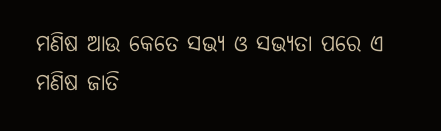ମଣିଷ ଆଉ କେତେ ସଭ୍ୟ ଓ ସଭ୍ୟତା ପରେ ଏ ମଣିଷ ଜାତି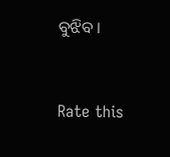ବୁଝିବ ।


Rate this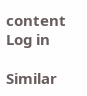content
Log in

Similar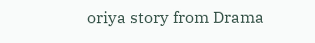oriya story from Drama